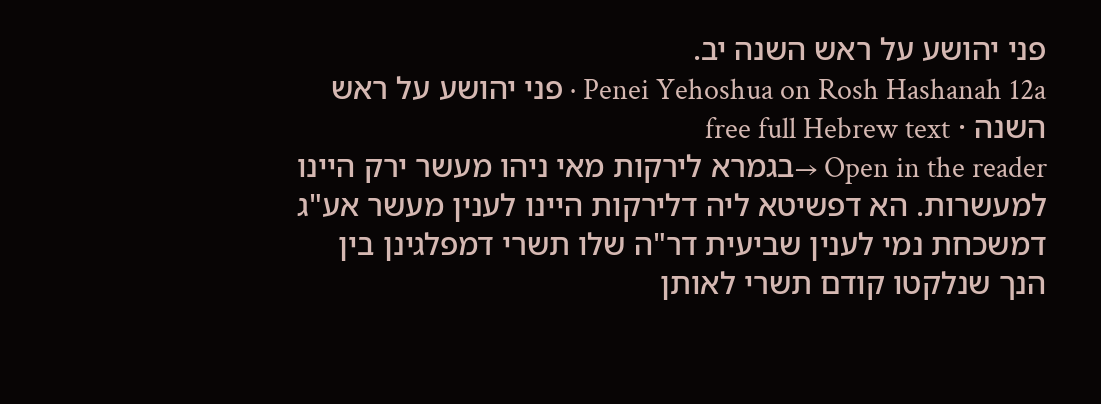פני יהושע על ראש השנה יב.
Penei Yehoshua on Rosh Hashanah 12a · פני יהושע על ראש השנה · free full Hebrew text
Open in the reader →בגמרא לירקות מאי ניהו מעשר ירק היינו למעשרות. הא דפשיטא ליה דלירקות היינו לענין מעשר אע"ג דמשכחת נמי לענין שביעית דר"ה שלו תשרי דמפלגינן בין הנך שנלקטו קודם תשרי לאותן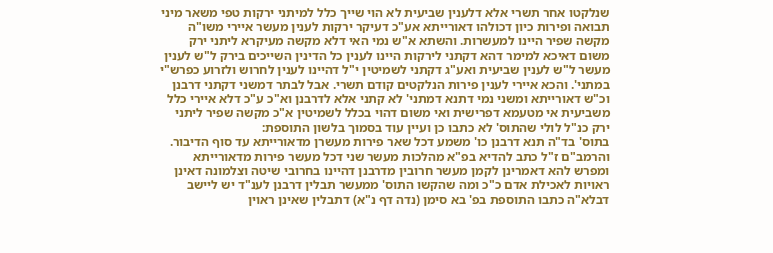שנלקטו אחר תשרי אלא דלענין שביעית לא הוי שייך כלל למיתני ירקות טפי משאר מיני תבואה ופירות כיון דכולהו דאורייתא אע"כ דעיקר ירקות לענין מעשר איירי משו"ה מקשה שפיר היינו למעשרות. והשתא א"ש נמי האי דלא מקשה מעיקרא ליתני ירק משום דאיכא למימר דהא דקתני לירקות היינו לענין כל הדינין השייכים בירק ל"ש לענין מעשר ל"ש לענין שביעית ואע"ג דקתני לשמיטין י"ל דהיינו לענין לחרוש ולזרוע כפרש"י במתני'. והכא איירי לענין פירות הנלקטים קודם תשרי. אבל לבתר דמשני דקתני דרבנן וכ"ש דאורייתא ומשני נמי דתנא דמתני' לא קתני אלא לדרבנן וא"כ ע"כ דלא איירי כלל משביעית אי מטעמא דפרישית ואי משום דהוי בכלל לשמיטין א"כ מקשה שפיר ליתני ירק כנ"ל לולי שהתוס' לא כתבו כן ועיין עוד בסמוך בלשון התוספת:
בתוס' בד"ה תנא דרבנן כו' משמע דכל שאר פירות מעשרן מדאורייתא עד סוף הדיבור. והרמב"ם ז"ל כתב להדיא בפ"א מהלכות מעשר שני דכל מעשר פירות מדאורייתא ומפרש להא דאמרינן לקמן מעשר חרובין מדרבנן דהיינו בחרובי שיטה וצלמונה דאינן ראויות לאכילת אדם כ"כ ומה שהקשו התוס' ממעשר תבלין דרבנן לענ"ד יש ליישב דבלא"ה כתבו התוספת בפ' בא סימן (נדה דף נ"א) דתבלין שאינן ראוין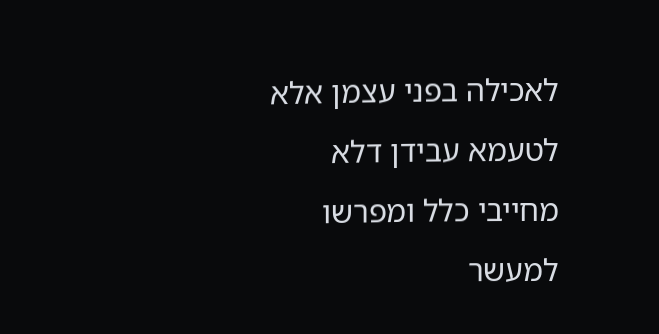לאכילה בפני עצמן אלא לטעמא עבידן דלא מחייבי כלל ומפרשו למעשר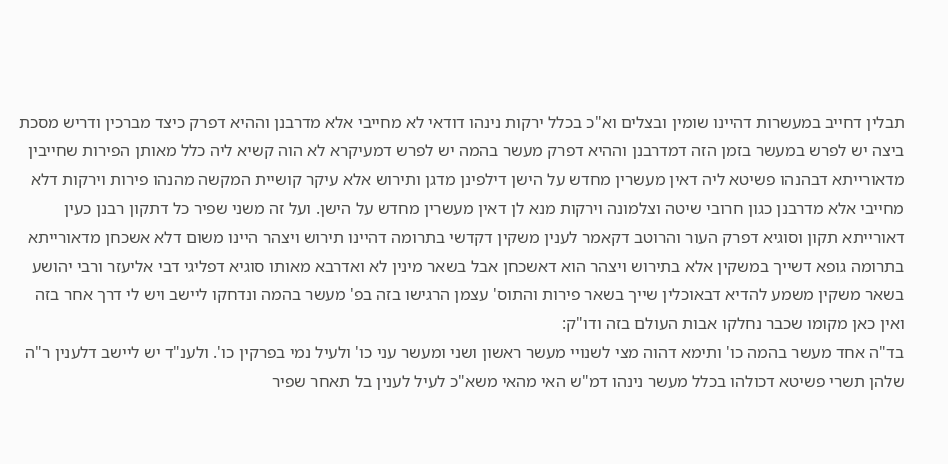תבלין דחייב במעשרות דהיינו שומין ובצלים וא"כ בכלל ירקות נינהו דודאי לא מחייבי אלא מדרבנן וההיא דפרק כיצד מברכין ודריש מסכת ביצה יש לפרש במעשר בזמן הזה דמדרבנן וההיא דפרק מעשר בהמה יש לפרש דמעיקרא לא הוה קשיא ליה כלל מאותן הפירות שחייבין מדאורייתא דבהנהו פשיטא ליה דאין מעשרין מחדש על הישן דילפינן מדגן ותירוש אלא עיקר קושיית המקשה מהנהו פירות וירקות דלא מחייבי אלא מדרבנן כגון חרובי שיטה וצלמונה וירקות מנא לן דאין מעשרין מחדש על הישן. ועל זה משני שפיר כל דתקון רבנן כעין דאורייתא תקון וסוגיא דפרק העור והרוטב דקאמר לענין משקין דקדשי בתרומה דהיינו תירוש ויצהר היינו משום דלא אשכחן מדאורייתא בתרומה גופא דשייך במשקין אלא בתירוש ויצהר הוא דאשכחן אבל בשאר מינין לא ואדרבא מאותו סוגיא דפליגי דבי אליעזר ורבי יהושע בשאר משקין משמע להדיא דבאוכלין שייך בשאר פירות והתוס' עצמן הרגישו בזה בפ' מעשר בהמה ונדחקו ליישב ויש לי דרך אחר בזה ואין כאן מקומו שכבר נחלקו אבות העולם בזה ודו"ק:
בד"ה אחד מעשר בהמה כו' ותימא דהוה מצי לשנויי מעשר ראשון ושני ומעשר עני כו' ולעיל נמי בפרקין כו'. ולענ"ד יש ליישב דלענין ר"ה שלהן תשרי פשיטא דכולהו בכלל מעשר נינהו דמ"ש האי מהאי משא"כ לעיל לענין בל תאחר שפיר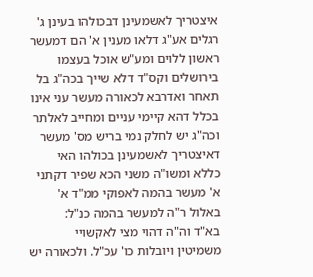איצטריך לאשמעינן דבכולהו בעינן ג' רגלים אע"ג דלאו מענין א' הם דמעשר ראשון ללוים ומע"ש אוכל בעצמו בירושלים וקס"ד דלא שייך בכה"ג בל תאחר ואדרבא לכאורה מעשר עני אינו בכלל דהא קיימי עניים ומחייב לאלתר וכה"ג יש לחלק נמי בריש מס' מעשר דאיצטריך לאשמעינן בכולהו האי כללא ומשו"ה משני הכא שפיר דקתני א' מעשר בהמה לאפוקי ממ"ד א' באלול ר"ה למעשר בהמה כנ"ל:
בא"ד וה"ה דהוי מצי לאקשויי משמיטין ויובלות כו' עכ"ל. ולכאורה יש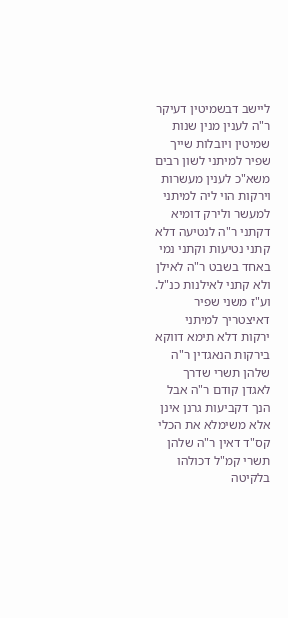ליישב דבשמיטין דעיקר ר"ה לענין מנין שנות שמיטין ויובלות שייך שפיר למיתני לשון רבים משא"כ לענין מעשרות וירקות הוי ליה למיתני למעשר ולירק דומיא דקתני ר"ה לנטיעה דלא קתני נטיעות וקתני נמי באחד בשבט ר"ה לאילן ולא קתני לאילנות כנ"ל. וע"ז משני שפיר דאיצטריך למיתני ירקות דלא תימא דווקא בירקות הנאגדין ר"ה שלהן תשרי שדרך לאגדן קודם ר"ה אבל הנך דקביעות גרנן אינן אלא משימלא את הכלי קס"ד דאין ר"ה שלהן תשרי קמ"ל דכולהו בלקיטה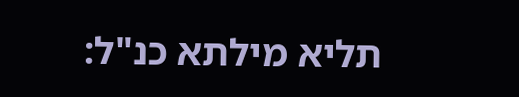תליא מילתא כנ"ל: